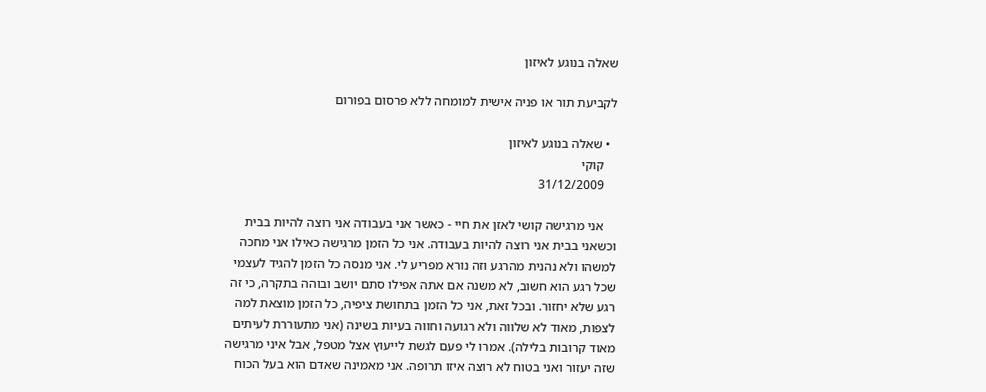שאלה בנוגע לאיזון

לקביעת תור או פניה אישית למומחה ללא פרסום בפורום

  • שאלה בנוגע לאיזון
    קוקי
    31/12/2009

    אני מרגישה קושי לאזן את חיי - כאשר אני בעבודה אני רוצה להיות בבית וכשאני בבית אני רוצה להיות בעבודה. אני כל הזמן מרגישה כאילו אני מחכה למשהו ולא נהנית מהרגע וזה נורא מפריע לי. אני מנסה כל הזמן להגיד לעצמי שכל רגע הוא חשוב, לא משנה אם אתה אפילו סתם יושב ובוהה בתקרה, כי זה רגע שלא יחזור. ובכל זאת, אני כל הזמן בתחושת ציפיה, כל הזמן מוצאת למה לצפות, מאוד לא שלווה ולא רגועה וחווה בעיות בשינה (אני מתעוררת לעיתים מאוד קרובות בלילה). אמרו לי פעם לגשת לייעוץ אצל מטפל, אבל איני מרגישה שזה יעזור ואני בטוח לא רוצה איזו תרופה. אני מאמינה שאדם הוא בעל הכוח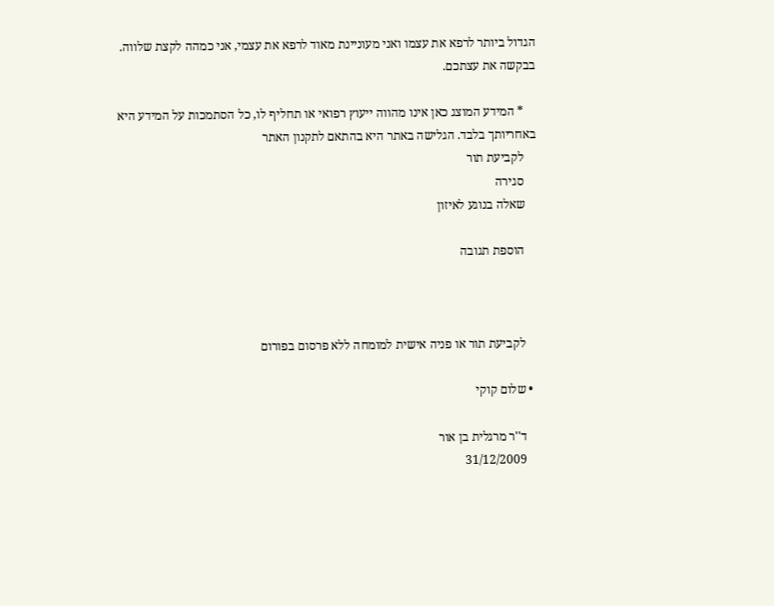הגדול ביותר לרפא את עצמו ואני מעוניינת מאוד לרפא את עצמי, אני כמהה לקצת שלווה. בבקשה את עצתכם.

    * המידע המוצג כאן אינו מהווה ייעוץ רפואי או תחליף לו, כל הסתמכות על המידע היא באחריותך בלבד. הגלישה באתר היא בהתאם לתקנון האתר
    לקביעת תור
    סגירה
    שאלה בנוגע לאיזון

    הוספת תגובה



    לקביעת תור או פניה אישית למומחה ללא פרסום בפורום

  • שלום קוקי

    ד''ר מרגלית בן אור
    31/12/2009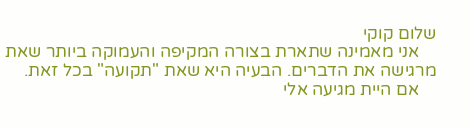שלום קוקי
    אני מאמינה שתארת בצורה המקיפה והעמוקה ביותר שאת מרגישה את הדברים. הבעיה היא שאת "תקועה" בכל זאת.
    אם היית מגיעה אלי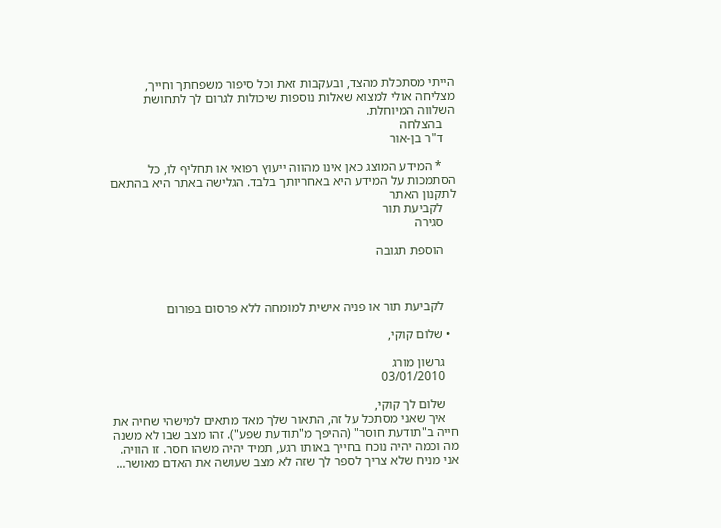הייתי מסתכלת מהצד, ובעקבות זאת וכל סיפור משפחתך וחייך, מצליחה אולי למצוא שאלות נוספות שיכולות לגרום לך לתחושת השלווה המיוחלת.
    בהצלחה
    ד"ר בן-אור

    * המידע המוצג כאן אינו מהווה ייעוץ רפואי או תחליף לו, כל הסתמכות על המידע היא באחריותך בלבד. הגלישה באתר היא בהתאם לתקנון האתר
    לקביעת תור
    סגירה

    הוספת תגובה



    לקביעת תור או פניה אישית למומחה ללא פרסום בפורום

  • שלום קוקי,

    גרשון מורג
    03/01/2010

    שלום לך קוקי,
    איך שאני מסתכל על זה, התאור שלך מאד מתאים למישהי שחיה את חייה ב"תודעת חוסר" (ההיפך מ"תודעת שפע"). זהו מצב שבו לא משנה מה וכמה יהיה נוכח בחייך באותו רגע, תמיד יהיה משהו חסר. זו הוויה. אני מניח שלא צריך לספר לך שזה לא מצב שעושה את האדם מאושר...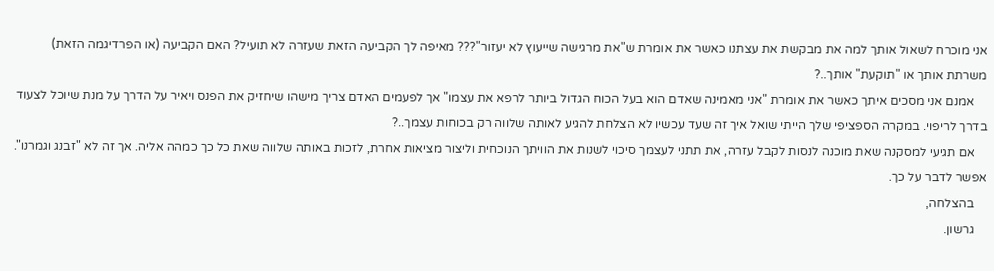אני מוכרח לשאול אותך למה את מבקשת את עצתנו כאשר את אומרת ש"את מרגישה שייעוץ לא יעזור"??? מאיפה לך הקביעה הזאת שעזרה לא תועיל? האם הקביעה (או הפרדיגמה הזאת) משרתת אותך או "תוקעת" אותך..?
    אמנם אני מסכים איתך כאשר את אומרת "אני מאמינה שאדם הוא בעל הכוח הגדול ביותר לרפא את עצמו" אך לפעמים האדם צריך מישהו שיחזיק את הפנס ויאיר על הדרך על מנת שיוכל לצעוד בדרך לריפוי. במקרה הספציפי שלך הייתי שואל איך זה שעד עכשיו לא הצלחת להגיע לאותה שלווה רק בכוחות עצמך..?
    אם תגיעי למסקנה שאת מוכנה לנסות לקבל עזרה, את תתני לעצמך סיכוי לשנות את הוויתך הנוכחית וליצור מציאות אחרת, לזכות באותה שלווה שאת כל כך כמהה אליה. אך זה לא "זבנג וגמרנו". אפשר לדבר על כך.
    בהצלחה,
    גרשון.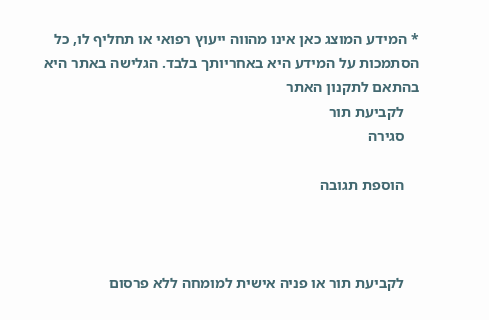* המידע המוצג כאן אינו מהווה ייעוץ רפואי או תחליף לו, כל הסתמכות על המידע היא באחריותך בלבד. הגלישה באתר היא בהתאם לתקנון האתר
    לקביעת תור
    סגירה

    הוספת תגובה



    לקביעת תור או פניה אישית למומחה ללא פרסום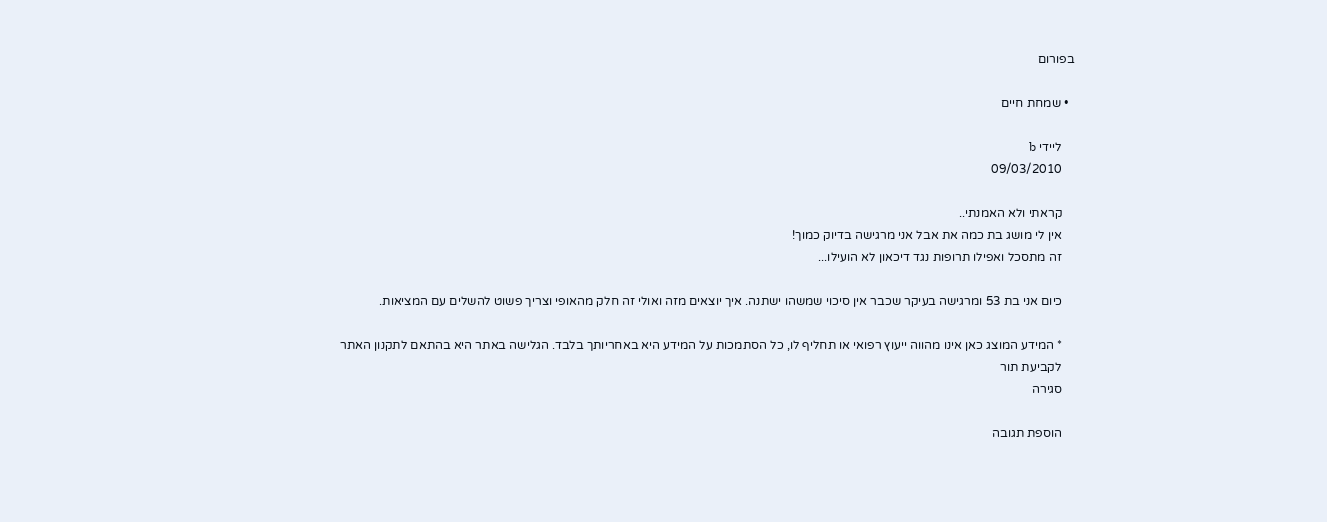בפורום

  • שמחת חיים

    ליידי b
    09/03/2010

    קראתי ולא האמנתי..
    אין לי מושג בת כמה את אבל אני מרגישה בדיוק כמוך!
    זה מתסכל ואפילו תרופות נגד דיכאון לא הועילו...

    כיום אני בת 53 ומרגישה בעיקר שכבר אין סיכוי שמשהו ישתנה. איך יוצאים מזה ואולי זה חלק מהאופי וצריך פשוט להשלים עם המציאות.

    * המידע המוצג כאן אינו מהווה ייעוץ רפואי או תחליף לו, כל הסתמכות על המידע היא באחריותך בלבד. הגלישה באתר היא בהתאם לתקנון האתר
    לקביעת תור
    סגירה

    הוספת תגובה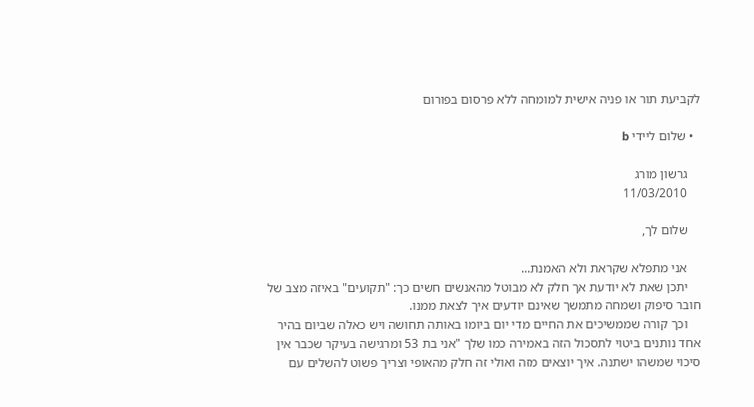לקביעת תור או פניה אישית למומחה ללא פרסום בפורום

  • שלום ליידי b

    גרשון מורג
    11/03/2010

    שלום לך,

    אני מתפלא שקראת ולא האמנת...
    יתכן שאת לא יודעת אך חלק לא מבוטל מהאנשים חשים כך: "תקועים" באיזה מצב של חובר סיפוק ושמחה מתמשך שאינם יודעים איך לצאת ממנו.
    וכך קורה שממשיכים את החיים מדי יום ביומו באותה תחושה ויש כאלה שביום בהיר אחד נותנים ביטוי לתסכול הזה באמירה כמו שלך "אני בת 53 ומרגישה בעיקר שכבר אין סיכוי שמשהו ישתנה. איך יוצאים מזה ואולי זה חלק מהאופי וצריך פשוט להשלים עם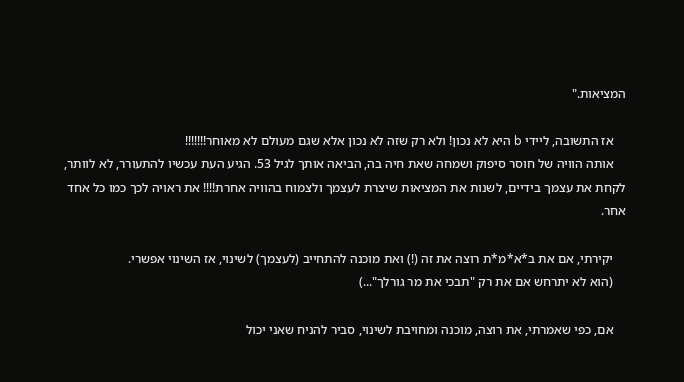המציאות."

    אז התשובה, ליידי b היא לא נכון! ולא רק שזה לא נכון אלא שגם מעולם לא מאוחר!!!!!!!
    אותה הוויה של חוסר סיפוק ושמחה שאת חיה בה, הביאה אותך לגיל 53. הגיע העת עכשיו להתעורר, לא לוותר, לקחת את עצמך בידיים, לשנות את המציאות שיצרת לעצמך ולצמוח בהוויה אחרת!!!! את ראויה לכך כמו כל אחד אחר.

    יקירתי, אם את ב*א*מ*ת רוצה את זה (!) ואת מוכנה להתחייב (לעצמך) לשינוי, אז השינוי אפשרי.
    (הוא לא יתרחש אם את רק "תבכי את מר גורלך"...)

    אם, כפי שאמרתי, את רוצה, מוכנה ומחויבת לשינוי, סביר להניח שאני יכול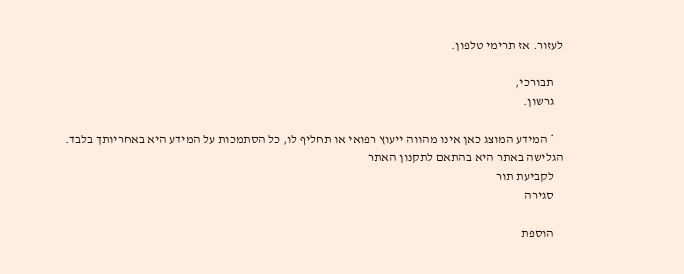לעזור. אז תרימי טלפון.

    תבורכי,
    גרשון.

    * המידע המוצג כאן אינו מהווה ייעוץ רפואי או תחליף לו, כל הסתמכות על המידע היא באחריותך בלבד. הגלישה באתר היא בהתאם לתקנון האתר
    לקביעת תור
    סגירה

    הוספת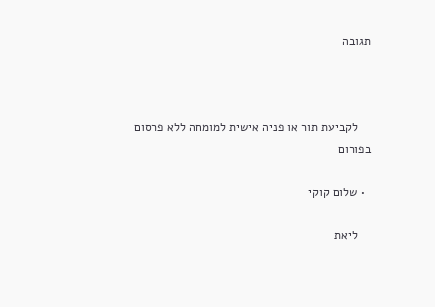תגובה



    לקביעת תור או פניה אישית למומחה ללא פרסום בפורום

  • שלום קוקי

    ליאת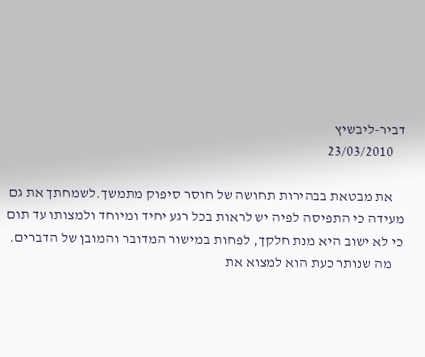דביר-ליבשיץ
    23/03/2010

    את מבטאת בבהירות תחושה של חוסר סיפוק מתמשך.לשמחתך את גם מעידה כי התפיסה לפיה יש לראות בכל רגע יחיד ומיוחד ולמצותו עד תום כי לא ישוב היא מנת חלקך, לפחות במישור המדובר והמובן של הדברים.
    מה שנותר כעת הוא למצוא את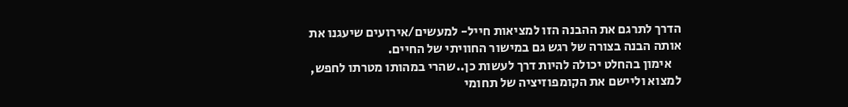הדרך לתרגם את ההבנה הזו למציאות חייל- למעשים/אירועים שיעגנו את אותה הבנה בצורה של רגש גם במישור החוויתי של החיים.
    אימון בהחלט יכולה להיות דרך לעשות כן..שהרי במהותו מטרתו לחפש, למצוא וליישם את הקומפוזיציה של תחומי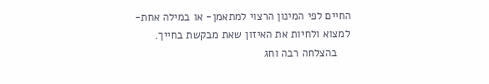החיים לפי המינון הרצוי למתאמן- או במילה אחת- למצוא ולחיות את האיזון שאת מבקשת בחייך.
    בהצלחה רבה וחג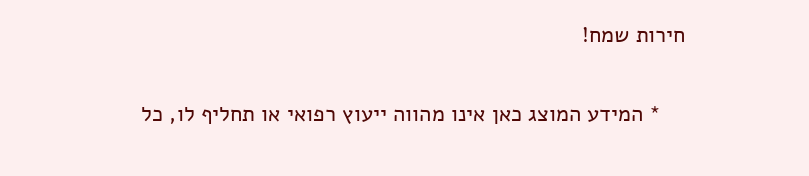חירות שמח!

    * המידע המוצג כאן אינו מהווה ייעוץ רפואי או תחליף לו, כל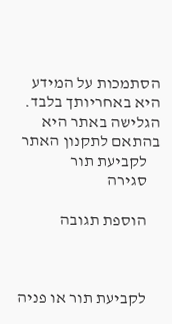הסתמכות על המידע היא באחריותך בלבד. הגלישה באתר היא בהתאם לתקנון האתר
    לקביעת תור
    סגירה

    הוספת תגובה



    לקביעת תור או פניה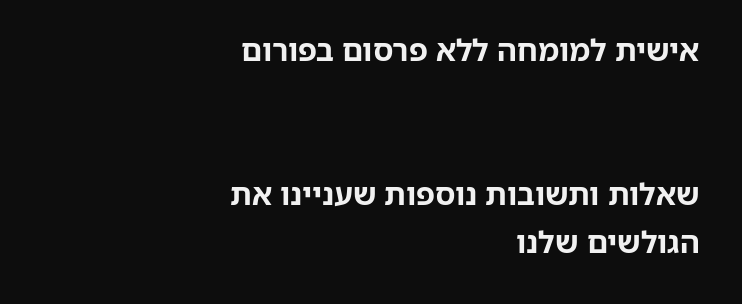אישית למומחה ללא פרסום בפורום


שאלות ותשובות נוספות שעניינו את הגולשים שלנו